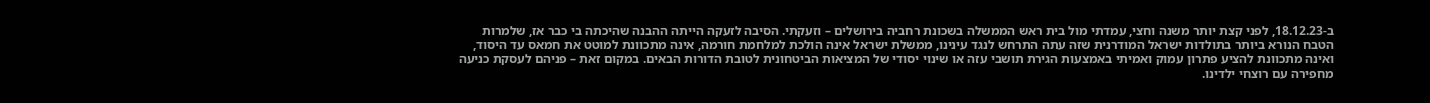ב-18.12.23, לפני קצת יותר משנה וחצי, עמדתי מול בית ראש הממשלה בשכונת רחביה בירושלים – וזעקתי. הסיבה לזעקה הייתה ההבנה שהיכתה בי כבר אז, שלמרות הטבח הנורא ביותר בתולדות ישראל המודרנית שזה עתה התרחש לנגד עינינו, ממשלת ישראל אינה הולכת למלחמת חורמה, אינה מתכוונת למוטט את חמאס עד היסוד, ואינה מתכוונת להציע פתרון עמוק ואמיתי באמצעות הגירת תושבי עזה או שינוי יסודי של המציאות הביטחונית לטובת הדורות הבאים. במקום זאת – פניהם לעסקת כניעה מחפירה עם רוצחי ילדינו.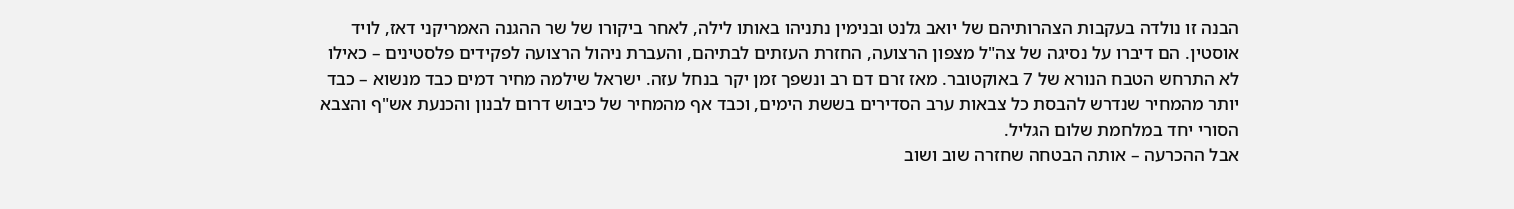הבנה זו נולדה בעקבות הצהרותיהם של יואב גלנט ובנימין נתניהו באותו לילה, לאחר ביקורו של שר ההגנה האמריקני דאז, לויד אוסטין. הם דיברו על נסיגה של צה"ל מצפון הרצועה, החזרת העזתים לבתיהם, והעברת ניהול הרצועה לפקידים פלסטינים – כאילו לא התרחש הטבח הנורא של 7 באוקטובר. מאז זרם דם רב ונשפך זמן יקר בנחל עזה. ישראל שילמה מחיר דמים כבד מנשוא – כבד יותר מהמחיר שנדרש להבסת כל צבאות ערב הסדירים בששת הימים, וכבד אף מהמחיר של כיבוש דרום לבנון והכנעת אש"ף והצבא הסורי יחד במלחמת שלום הגליל.
אבל ההכרעה – אותה הבטחה שחזרה שוב ושוב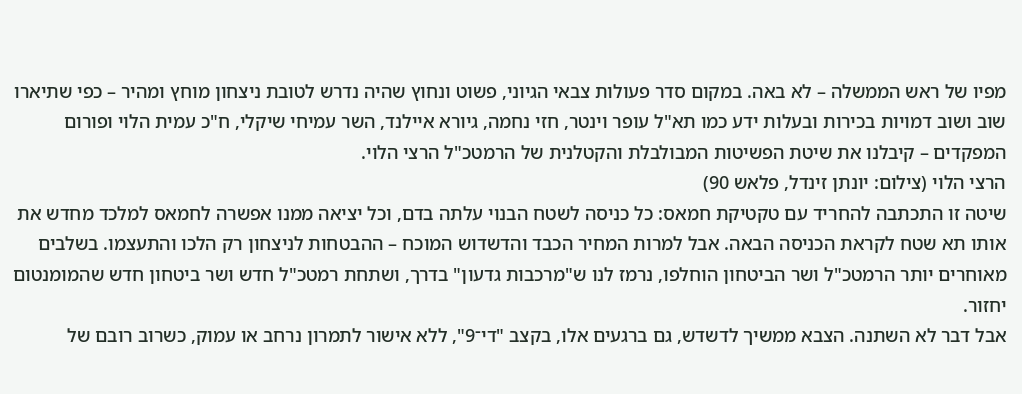מפיו של ראש הממשלה – לא באה. במקום סדר פעולות צבאי הגיוני, פשוט ונחוץ שהיה נדרש לטובת ניצחון מוחץ ומהיר – כפי שתיארו שוב ושוב דמויות בכירות ובעלות ידע כמו תא"ל עופר וינטר, חזי נחמה, גיורא איילנד, השר עמיחי שיקלי, ח"כ עמית הלוי ופורום המפקדים – קיבלנו את שיטת הפשיטות המבולבלת והקטלנית של הרמטכ"ל הרצי הלוי.
הרצי הלוי (צילום: יונתן זינדל, פלאש 90)
שיטה זו התכתבה להחריד עם טקטיקת חמאס: כל כניסה לשטח הבנוי עלתה בדם, וכל יציאה ממנו אפשרה לחמאס למלכד מחדש את אותו תא שטח לקראת הכניסה הבאה. אבל למרות המחיר הכבד והדשדוש המוכח – ההבטחות לניצחון רק הלכו והתעצמו. בשלבים מאוחרים יותר הרמטכ"ל ושר הביטחון הוחלפו, נרמז לנו ש"מרכבות גדעון" בדרך, ושתחת רמטכ"ל חדש ושר ביטחון חדש שהמומנטום יחזור.
אבל דבר לא השתנה. הצבא ממשיך לדשדש, גם ברגעים אלו, בקצב "די־9", ללא אישור לתמרון נרחב או עמוק, כשרוב רובם של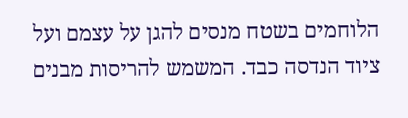הלוחמים בשטח מנסים להגן על עצמם ועל ציוד הנדסה כבד. המשמש להריסות מבנים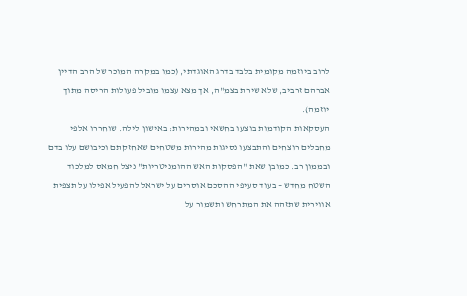לרוב ביוזמה מקומית בלבד בדרג האוגדתי, (כמו במקרה המוכר של הרב הדיין אברהם זרביב, שלא שירת בצמ"ה, אך מצא עצמו מוביל פעולות הריסה מתוך יוזמה).
העסקאות הקודמות בוצעו בחשאי ובמהירות: באישון לילה. שוחררו אלפי מחבלים רוצחים והתבצעו נסיגות מהירות משטחים שאחזקתם וכיבושם עלו בדם ובממון רב. כמובן שאת "הפסקות האש ההומניטריות" ניצל חמאס למלכוד השטח מחדש – בעוד סעיפי ההסכם אוסרים על ישראל להפעיל אפילו על תצפית אווירית שתזהה את המתרחש ותשמור על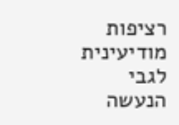רציפות מודיעינית לגבי הנעשה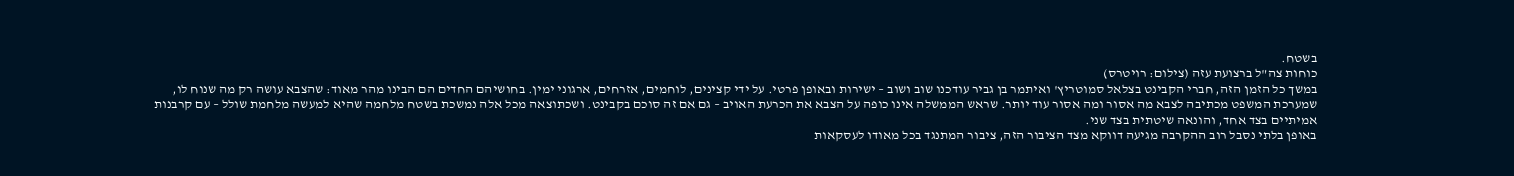בשטח.
כוחות צה"ל ברצועת עזה (צילום: רויטרס)
במשך כל הזמן הזה, חברי הקבינט בצלאל סמוטריץ' ואיתמר בן גביר עודכנו שוב ושוב – ישירות ובאופן פרטי. על ידי קצינים, לוחמים, אזרחים, ארגוני ימין. בחושיהם החדים הם הבינו מהר מאוד: שהצבא עושה רק מה שנוח לו, שמערכת המשפט מכתיבה לצבא מה אסור ומה אסור עוד יותר. שראש הממשלה אינו כופה על הצבא את הכרעת האויב – גם אם זה סוכם בקבינט. ושכתוצאה מכל אלה נמשכת בשטח מלחמה שהיא למעשה מלחמת שולל – עם קרבנות אמיתיים בצד אחד, והונאה שיטתית בצד שני.
באופן בלתי נסבל רוב ההקרבה מגיעה דווקא מצד הציבור הזה, ציבור המתנגד בכל מאודו לעסקאות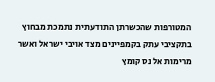המטורפות שהכשרתן התודעתית נתמכת מבחוץ בתקציבי עתק בקמפיינים מצד אויבי ישראל ואשר מרימות אל נס קומץ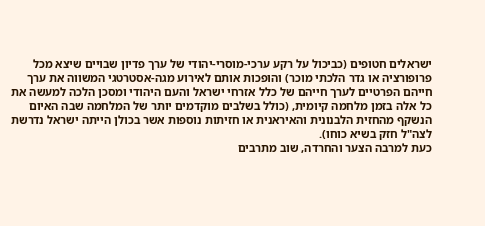ישראלים חטופים (כביכול על רקע ערכי-מוסרי-יהודי של ערך פדיון שבויים שיצא מכל פרופורציה או גדר הלכתי מוכר) והופכות אותם לאירוע מגה-אסטרטגי המשווה את ערך חייהם הפרטיים לערך חייהם של כלל אזרחי ישראל והעם היהודי ומסכן הלכה למעשה את כל אלה בזמן מלחמה קיומית, (כולל בשלבים מוקדמים יותר של המלחמה שבה האיום הנשקף מהחזית הלבנונית והאיראנית או חזיתות נוספות אשר בכולן הייתה ישראל נדרשת לצה"ל חזק בשיא כוחו).
כעת למרבה הצער והחרדה, שוב מתרבים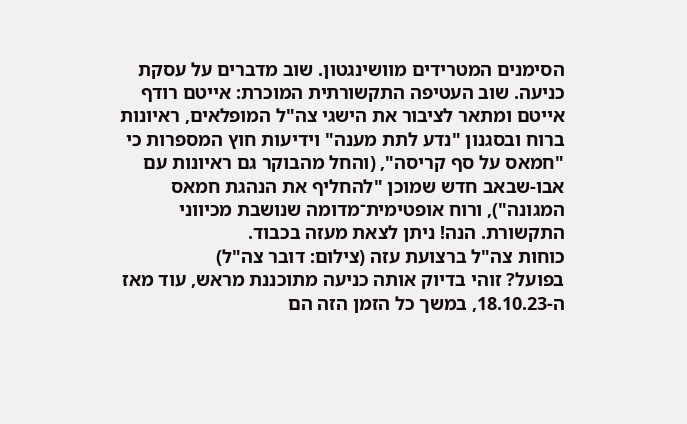הסימנים המטרידים מוושינגטון. שוב מדברים על עסקת כניעה. שוב העטיפה התקשורתית המוכרת: אייטם רודף אייטם ומתאר לציבור את הישגי צה"ל המופלאים, ראיונות ברוח ובסגנון "נדע לתת מענה" וידיעות חוץ המספרות כי "חמאס על סף קריסה", (והחל מהבוקר גם ראיונות עם אבו-שבאב חדש שמוכן "להחליף את הנהגת חמאס המגונה"), ורוח אופטימית־מדומה שנושבת מכיווני התקשורת. הנה! ניתן לצאת מעזה בכבוד.
כוחות צה"ל ברצועת עזה (צילום: דובר צה"ל)
בפועל? זוהי בדיוק אותה כניעה מתוכננת מראש, עוד מאז ה-18.10.23, במשך כל הזמן הזה הם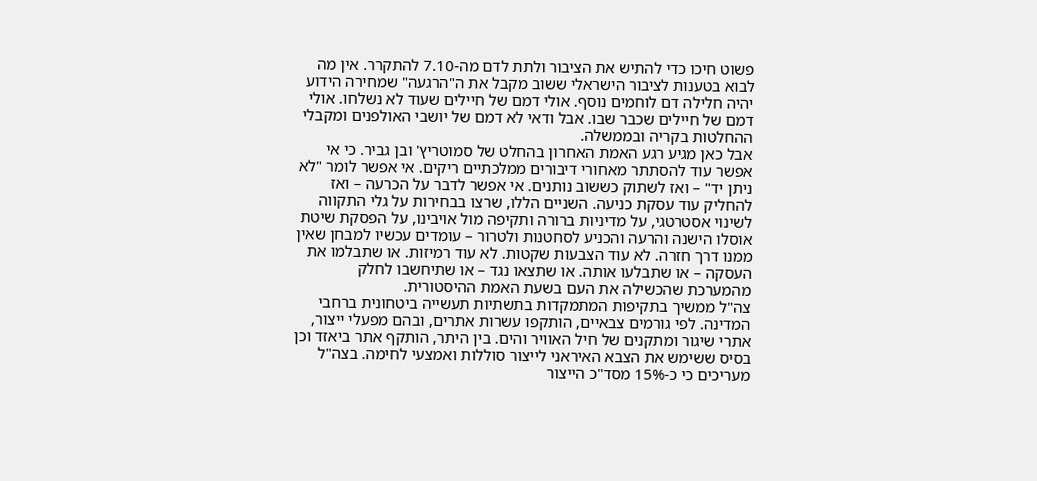פשוט חיכו כדי להתיש את הציבור ולתת לדם מה-7.10 להתקרר. אין מה לבוא בטענות לציבור הישראלי ששוב מקבל את ה"הרגעה" שמחירה הידוע יהיה חלילה דם לוחמים נוסף. אולי דמם של חיילים שעוד לא נשלחו. אולי דמם של חיילים שכבר שבו. אבל ודאי לא דמם של יושבי האולפנים ומקבלי ההחלטות בקריה ובממשלה.
אבל כאן מגיע רגע האמת האחרון בהחלט של סמוטריץ' ובן גביר. כי אי אפשר עוד להסתתר מאחורי דיבורים ממלכתיים ריקים. אי אפשר לומר "לא ניתן יד" – ואז לשתוק כששוב נותנים. אי אפשר לדבר על הכרעה – ואז להחליק עוד עסקת כניעה. השניים הללו, שרצו בבחירות על גלי התקווה לשינוי אסטרטגי, על מדיניות ברורה ותקיפה מול אויבינו, על הפסקת שיטת אוסלו הישנה והרעה והכניע לסחטנות ולטרור – עומדים עכשיו למבחן שאין ממנו דרך חזרה. לא עוד הצבעות שקטות. לא עוד רמיזות. או שתבלמו את העסקה – או שתבלעו אותה. או שתצאו נגד – או שתיחשבו לחלק מהמערכת שהכשילה את העם בשעת האמת ההיסטורית.
צה"ל ממשיך בתקיפות המתמקדות בתשתיות תעשייה ביטחונית ברחבי המדינה. לפי גורמים צבאיים, הותקפו עשרות אתרים, ובהם מפעלי ייצור, אתרי שיגור ומתקנים של חיל האוויר והים. בין היתר, הותקף אתר ביאזד וכן בסיס ששימש את הצבא האיראני לייצור סוללות ואמצעי לחימה. בצה"ל מעריכים כי כ-15% מסד"כ הייצור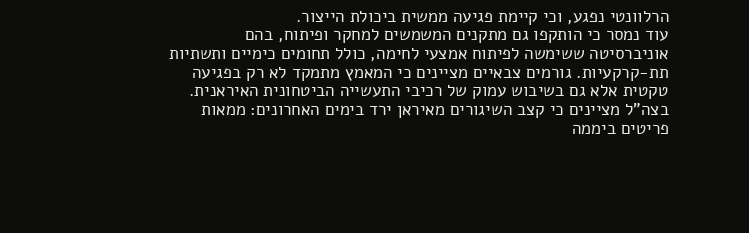הרלוונטי נפגע, וכי קיימת פגיעה ממשית ביכולת הייצור.
עוד נמסר כי הותקפו גם מתקנים המשמשים למחקר ופיתוח, בהם אוניברסיטה ששימשה לפיתוח אמצעי לחימה, כולל תחומים כימיים ותשתיות תת-קרקעיות. גורמים צבאיים מציינים כי המאמץ מתמקד לא רק בפגיעה טקטית אלא גם בשיבוש עמוק של רכיבי התעשייה הביטחונית האיראנית.
בצה"ל מציינים כי קצב השיגורים מאיראן ירד בימים האחרונים: ממאות פריטים ביממה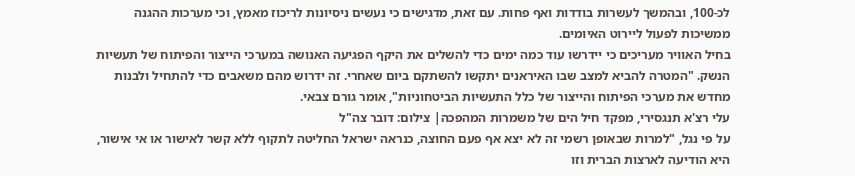לכ-100, ובהמשך לעשרות בודדות ואף פחות. עם זאת, מדגישים כי נעשים ניסיונות לריכוז מאמץ, וכי מערכות ההגנה ממשיכות לפעול ליירוט האיומים.
בחיל האוויר מעריכים כי יידרשו עוד כמה ימים כדי להשלים את היקף הפגיעה האנושה במערכי הייצור והפיתוח של תעשיות הנשק. "המטרה להביא למצב שבו האיראנים יתקשו להשתקם ביום שאחרי. זה ידרוש מהם משאבים כדי להתחיל ולבנות מחדש את מערכי הפיתוח והייצור של כלל התעשיות הביטחוניות", אומר גורם צבאי.
עלי רצ'א תנגסירי, מפקד חיל הים של משמרות המהפכה| צילום: דובר צה"ל
על פי נגל, "למרות שבאופן רשמי זה לא יצא אף פעם החוצה, כנראה ישראל החליטה לתקוף ללא קשר לאישור או אי אישור, היא הודיעה לארצות הברית וזו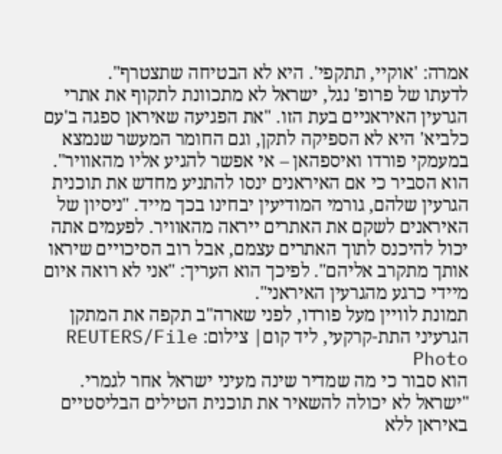אמרה: 'אוקיי, תתקפי'. היא לא הבטיחה שתצטרף".
לדעתו של פרופ' נגל, ישראל לא מתכוונת לתקוף את אתרי הגרעין האיראניים בעת הזו. "את הפגיעה שאיראן ספגה ב'עם כלביא' היא לא הספיקה לתקן, וגם החומר המעשר שנמצא במעמקי פורדו ואיספהאן – אי אפשר להגיע אליו מהאוויר". הוא הסביר כי אם האיראנים ינסו להתניע מחדש את תוכנית הגרעין שלהם, גורמי המודיעין יבחינו בכך מייד. "ניסיון של האיראנים לשקם את האתרים ייראה מהאוויר. לפעמים אתה יכול להיכנס לתוך האתרים עצמם, אבל רוב הסיכויים שיראו אותך מתקרב אליהם". לפיכך הוא העריך: "אני לא רואה איום מיידי כרגע מהגרעין האיראני".
תמונת לוויין מעל פורדו, לפני שארה"ב תקפה את המתקן הגרעיני התת-קרקעי, ליד קום| צילום: REUTERS/File Photo
הוא סבור כי מה שמדיר שינה מעיני ישראל אחר לגמרי. "ישראל לא יכולה להשאיר את תוכנית הטילים הבליסטיים באיראן ללא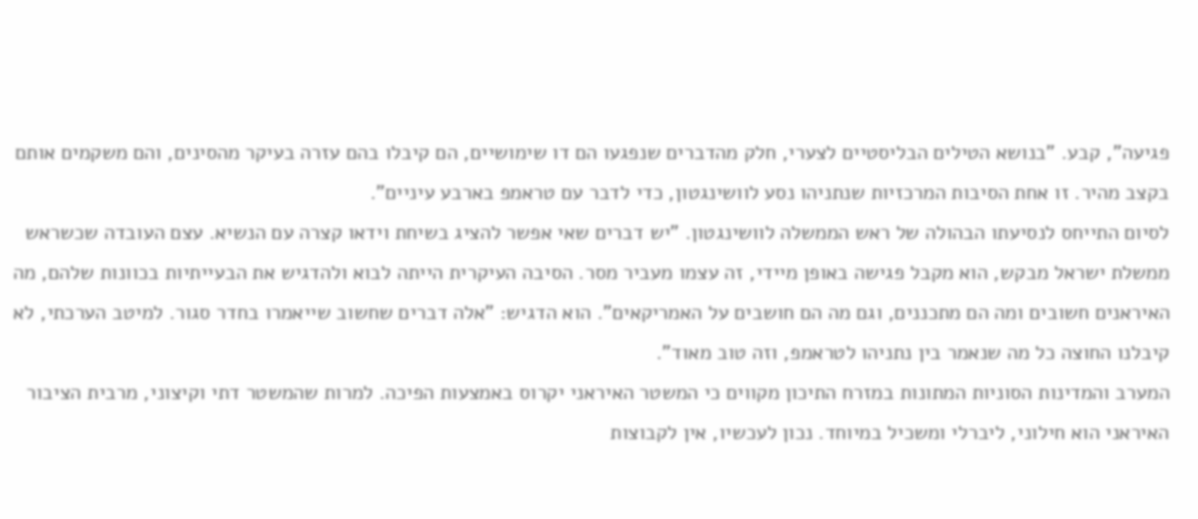פגיעה", קבע. "בנושא הטילים הבליסטיים לצערי, חלק מהדברים שנפגעו הם דו שימושיים, הם קיבלו בהם עזרה בעיקר מהסינים, והם משקמים אותם בקצב מהיר. זו אחת הסיבות המרכזיות שנתניהו נסע לוושינגטון, כדי לדבר עם טראמפ בארבע עיניים".
לסיום התייחס לנסיעתו הבהולה של ראש הממשלה לוושינגטון. "יש דברים שאי אפשר להציג בשיחת וידאו קצרה עם הנשיא. עצם העובדה שכשראש ממשלת ישראל מבקש, הוא מקבל פגישה באופן מיידי, זה עצמו מעביר מסר. הסיבה העיקרית הייתה לבוא ולהדגיש את הבעייתיות בכוונות שלהם, מה האיראנים חשובים ומה הם מתכננים, וגם מה הם חושבים על האמריקאים". הוא הדגיש: "אלה דברים שחשוב שייאמרו בחדר סגור. למיטב הערכתי, לא קיבלנו החוצה כל מה שנאמר בין נתניהו לטראמפ, וזה טוב מאוד".
המערב והמדינות הסוניות המתונות במזרח התיכון מקווים כי המשטר האיראני יקרוס באמצעות הפיכה. למרות שהמשטר דתי וקיצוני, מרבית הציבור האיראני הוא חילוני, ליברלי ומשכיל במיוחד. נכון לעכשיו, אין לקבוצות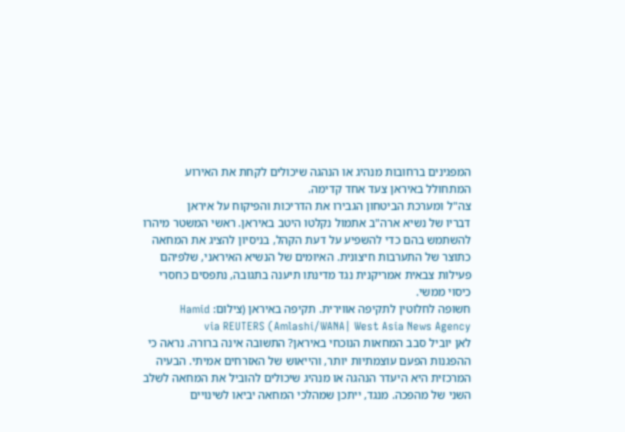המפגינים ברחובות מנהיג או הנהגה שיכולים לקחת את האירוע המתחולל באיראן צעד אחד קדימה.
צה"ל ומערכת הביטחון הגבירו את הדריכות והפיקוח על איראן
דבריו של נשיא ארה"ב אתמול נקלטו היטב באיראן. ראשי המשטר מיהרו להשתמש בהם כדי להשפיע על דעת הקהל, בניסיון להציג את המחאה כתוצר של התערבות חיצונית. האיומים של הנשיא האיראני, שלפיהם פעילות צבאית אמריקנית נגד מדינתו תיענה בתגובה, נתפסים כחסרי כיסוי ממשי.
חשופה לחלוטין לתקיפה אווירית. תקיפה באיראן (צילום: Hamid Amlashi/WANA| West Asia News Agency) via REUTERS
לאן יוביל סבב המחאות הנוכחי באיראן? התשובה אינה ברורה. נראה כי ההפגנות הפעם עוצמתיות יותר, והייאוש של האזרחים אמיתי. הבעיה המרכזית היא היעדר הנהגה או מנהיג שיכולים להוביל את המחאה לשלב השני של מהפכה. מנגד, ייתכן שמהלכי המחאה יביאו לשינויים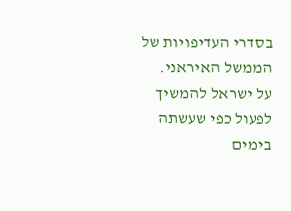בסדרי העדיפויות של הממשל האיראני. על ישראל להמשיך לפעול כפי שעשתה בימים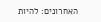האחרונים: להיות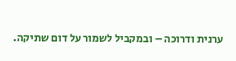ערנית ודרוכה – ובמקביל לשמור על דום שתיקה.